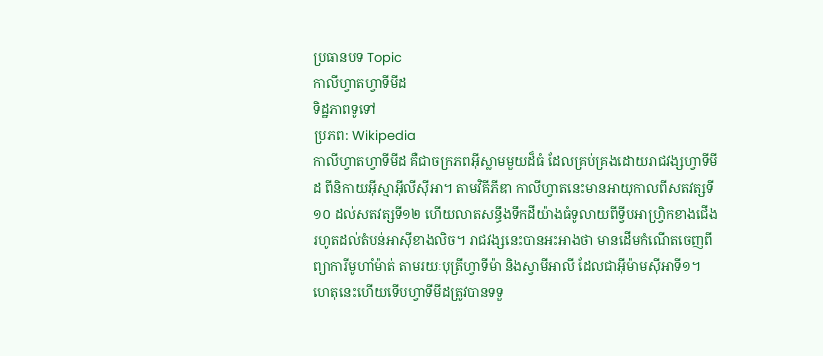ប្រធានបទ Topic
កាលីហ្វាតហ្វាទីមីដ
ទិដ្ឋភាពទូទៅ
ប្រភព: Wikipedia
កាលីហ្វាតហ្វាទីមីដ គឺជាចក្រភពអ៊ីស្លាមមួយដ៏ធំ ដែលគ្រប់គ្រងដោយរាជវង្សហ្វាទីមីដ ពីនិកាយអ៊ីស្មាអ៊ីលីស៊ីអា។ តាមវិគីភីឌា កាលីហ្វាតនេះមានអាយុកាលពីសតវត្សទី១០ ដល់សតវត្សទី១២ ហើយលាតសន្ធឹងទឹកដីយ៉ាងធំទូលាយពីទ្វីបអាហ្វ្រិកខាងជើងរហូតដល់តំបន់អាស៊ីខាងលិច។ រាជវង្សនេះបានអះអាងថា មានដើមកំណើតចេញពីព្យាការីមូហាំម៉ាត់ តាមរយៈបុត្រីហ្វាទីម៉ា និងស្វាមីអាលី ដែលជាអ៊ីម៉ាមស៊ីអាទី១។ ហេតុនេះហើយទើបហ្វាទីមីដត្រូវបានទទួ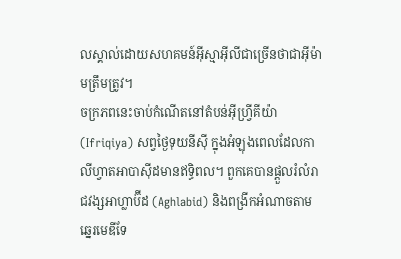លស្គាល់ដោយសហគមន៍អ៊ីស្មាអ៊ីលីជាច្រើនថាជាអ៊ីម៉ាមត្រឹមត្រូវ។
ចក្រភពនេះចាប់កំណើតនៅតំបន់អ៊ីហ្វ្រីគីយ៉ា (Ifriqiya) សព្វថ្ងៃទុយនីស៊ី ក្នុងអំឡុងពេលដែលកាលីហ្វាតអាបាស៊ីដមានឥទ្ធិពល។ ពួកគេបានផ្តួលរំលំរាជវង្សអាហ្លាប៊ីដ (Aghlabid) និងពង្រីកអំណាចតាមឆ្នេរមេឌីទែ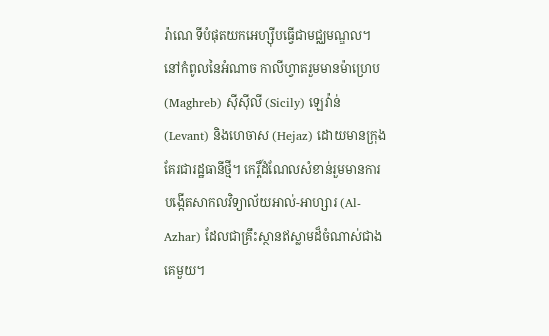រ៉ាណេ ទីបំផុតយកអេហ្ស៊ីបធ្វើជាមជ្ឈមណ្ឌល។ នៅកំពូលនៃអំណាច កាលីហ្វាតរួមមានម៉ាហ្រេប (Maghreb) ស៊ីស៊ីលី (Sicily) ឡេវ៉ាន់ (Levant) និងហេចាស (Hejaz) ដោយមានក្រុងគែរជារដ្ឋធានីថ្មី។ កេរ្តិ៍ដំណែលសំខាន់រួមមានការបង្កើតសាកលវិទ្យាល័យអាល់-អាហ្សារ (Al-Azhar) ដែលជាគ្រឹះស្ថានឥស្លាមដ៏ចំណាស់ជាងគេមួយ។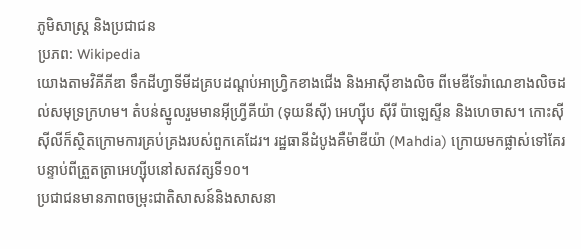ភូមិសាស្ត្រ និងប្រជាជន
ប្រភព: Wikipedia
យោងតាមវិគីភីឌា ទឹកដីហ្វាទីមីដគ្របដណ្តប់អាហ្វ្រិកខាងជើង និងអាស៊ីខាងលិច ពីមេឌីទែរ៉ាណេខាងលិចដល់សមុទ្រក្រហម។ តំបន់ស្នូលរួមមានអ៊ីហ្វ្រីគីយ៉ា (ទុយនីស៊ី) អេហ្ស៊ីប ស៊ីរី ប៉ាឡេស្ទីន និងហេចាស។ កោះស៊ីស៊ីលីក៏ស្ថិតក្រោមការគ្រប់គ្រងរបស់ពួកគេដែរ។ រដ្ឋធានីដំបូងគឺម៉ាឌីយ៉ា (Mahdia) ក្រោយមកផ្លាស់ទៅគែរបន្ទាប់ពីត្រួតត្រាអេហ្ស៊ីបនៅសតវត្សទី១០។
ប្រជាជនមានភាពចម្រុះជាតិសាសន៍និងសាសនា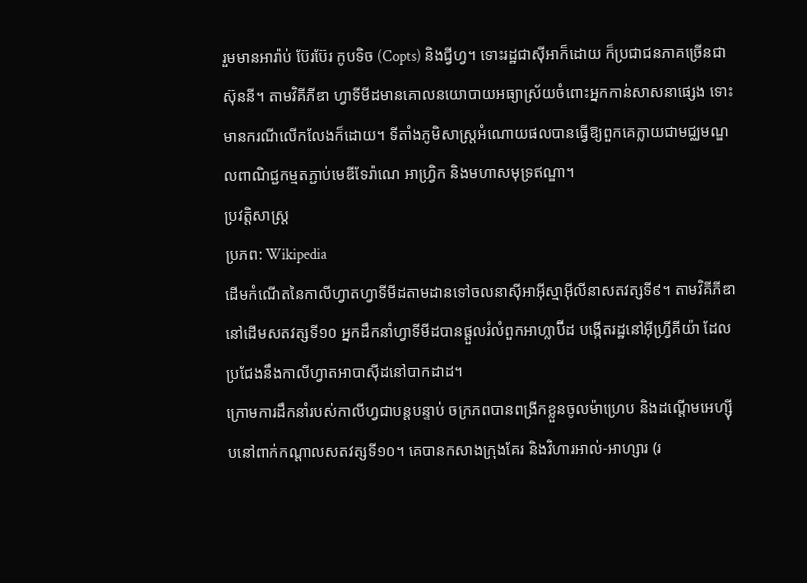រួមមានអារ៉ាប់ ប៊ែរប៊ែរ កូបទិច (Copts) និងជ្វីហ្វ។ ទោះរដ្ឋជាស៊ីអាក៏ដោយ ក៏ប្រជាជនភាគច្រើនជាស៊ុននី។ តាមវិគីភីឌា ហ្វាទីមីដមានគោលនយោបាយអធ្យាស្រ័យចំពោះអ្នកកាន់សាសនាផ្សេង ទោះមានករណីលើកលែងក៏ដោយ។ ទីតាំងភូមិសាស្ត្រអំណោយផលបានធ្វើឱ្យពួកគេក្លាយជាមជ្ឈមណ្ឌលពាណិជ្ជកម្មតភ្ជាប់មេឌីទែរ៉ាណេ អាហ្វ្រិក និងមហាសមុទ្រឥណ្ឌា។
ប្រវត្តិសាស្ត្រ
ប្រភព: Wikipedia
ដើមកំណើតនៃកាលីហ្វាតហ្វាទីមីដតាមដានទៅចលនាស៊ីអាអ៊ីស្មាអ៊ីលីនាសតវត្សទី៩។ តាមវិគីភីឌា នៅដើមសតវត្សទី១០ អ្នកដឹកនាំហ្វាទីមីដបានផ្តួលរំលំពួកអាហ្លាប៊ីដ បង្កើតរដ្ឋនៅអ៊ីហ្វ្រីគីយ៉ា ដែលប្រជែងនឹងកាលីហ្វាតអាបាស៊ីដនៅបាកដាដ។
ក្រោមការដឹកនាំរបស់កាលីហ្វជាបន្តបន្ទាប់ ចក្រភពបានពង្រីកខ្លួនចូលម៉ាហ្រេប និងដណ្តើមអេហ្ស៊ីបនៅពាក់កណ្តាលសតវត្សទី១០។ គេបានកសាងក្រុងគែរ និងវិហារអាល់-អាហ្សារ (រ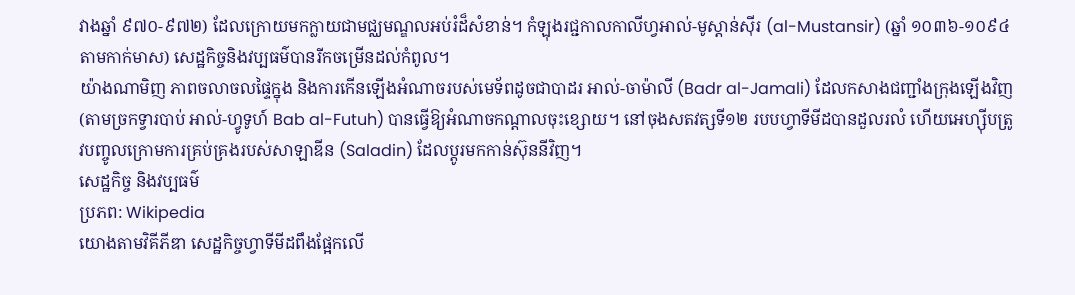វាងឆ្នាំ ៩៧០-៩៧២) ដែលក្រោយមកក្លាយជាមជ្ឈមណ្ឌលអប់រំដ៏សំខាន់។ កំឡុងរជ្ជកាលកាលីហ្វអាល់-មូស្តាន់ស៊ីរ (al-Mustansir) (ឆ្នាំ ១០៣៦-១០៩៤ តាមកាក់មាស) សេដ្ឋកិច្ចនិងវប្បធម៌បានរីកចម្រើនដល់កំពូល។
យ៉ាងណាមិញ ភាពចលាចលផ្ទៃក្នុង និងការកើនឡើងអំណាចរបស់មេទ័ពដូចជាបាដរ អាល់-ចាម៉ាលី (Badr al-Jamali) ដែលកសាងជញ្ជាំងក្រុងឡើងវិញ (តាមច្រកទ្វារបាប់ អាល់-ហ្វូទូហ៍ Bab al-Futuh) បានធ្វើឱ្យអំណាចកណ្តាលចុះខ្សោយ។ នៅចុងសតវត្សទី១២ របបហ្វាទីមីដបានដួលរលំ ហើយអេហ្ស៊ីបត្រូវបញ្ចូលក្រោមការគ្រប់គ្រងរបស់សាឡាឌីន (Saladin) ដែលប្តូរមកកាន់ស៊ុននីវិញ។
សេដ្ឋកិច្ច និងវប្បធម៌
ប្រភព: Wikipedia
យោងតាមវិគីភីឌា សេដ្ឋកិច្ចហ្វាទីមីដពឹងផ្អែកលើ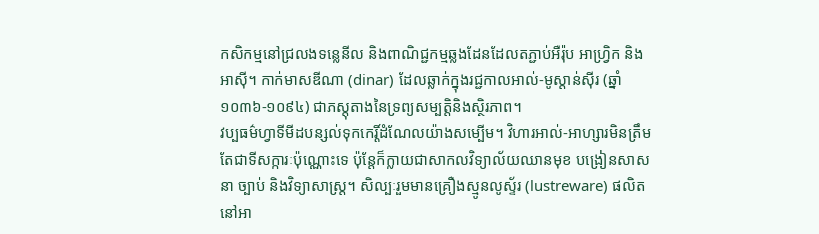កសិកម្មនៅជ្រលងទន្លេនីល និងពាណិជ្ជកម្មឆ្លងដែនដែលតភ្ជាប់អឺរ៉ុប អាហ្វ្រិក និងអាស៊ី។ កាក់មាសឌីណា (dinar) ដែលឆ្លាក់ក្នុងរជ្ជកាលអាល់-មូស្តាន់ស៊ីរ (ឆ្នាំ ១០៣៦-១០៩៤) ជាភស្តុតាងនៃទ្រព្យសម្បត្តិនិងស្ថិរភាព។
វប្បធម៌ហ្វាទីមីដបន្សល់ទុកកេរ្តិ៍ដំណែលយ៉ាងសម្បើម។ វិហារអាល់-អាហ្សារមិនត្រឹមតែជាទីសក្ការៈប៉ុណ្ណោះទេ ប៉ុន្តែក៏ក្លាយជាសាកលវិទ្យាល័យឈានមុខ បង្រៀនសាសនា ច្បាប់ និងវិទ្យាសាស្ត្រ។ សិល្បៈរួមមានគ្រឿងស្មូនលូស្ទ័រ (lustreware) ផលិតនៅអា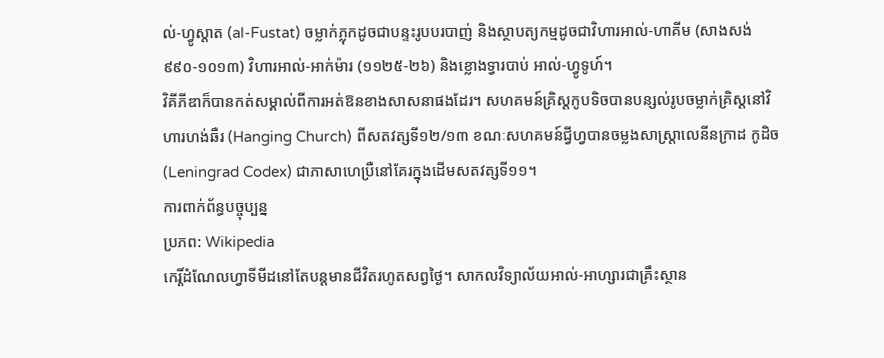ល់-ហ្វូស្តាត (al-Fustat) ចម្លាក់ភ្លុកដូចជាបន្ទះរូបបរបាញ់ និងស្ថាបត្យកម្មដូចជាវិហារអាល់-ហាគីម (សាងសង់ ៩៩០-១០១៣) វិហារអាល់-អាក់ម៉ារ (១១២៥-២៦) និងខ្លោងទ្វារបាប់ អាល់-ហ្វូទូហ៍។
វិគីភីឌាក៏បានកត់សម្គាល់ពីការអត់ឱនខាងសាសនាផងដែរ។ សហគមន៍គ្រិស្តកូបទិចបានបន្សល់រូបចម្លាក់គ្រិស្តនៅវិហារហង់ឆឺរ (Hanging Church) ពីសតវត្សទី១២/១៣ ខណៈសហគមន៍ជ្វីហ្វបានចម្លងសាស្ត្រាលេនីនក្រាដ កូដិច (Leningrad Codex) ជាភាសាហេប្រឺនៅគែរក្នុងដើមសតវត្សទី១១។
ការពាក់ព័ន្ធបច្ចុប្បន្ន
ប្រភព: Wikipedia
កេរ្តិ៍ដំណែលហ្វាទីមីដនៅតែបន្តមានជីវិតរហូតសព្វថ្ងៃ។ សាកលវិទ្យាល័យអាល់-អាហ្សារជាគ្រឹះស្ថាន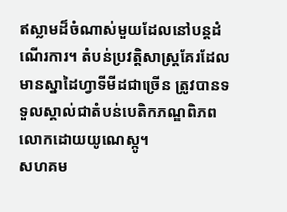ឥស្លាមដ៏ចំណាស់មួយដែលនៅបន្តដំណើរការ។ តំបន់ប្រវត្តិសាស្ត្រគែរដែលមានស្នាដៃហ្វាទីមីដជាច្រើន ត្រូវបានទទួលស្គាល់ជាតំបន់បេតិកភណ្ឌពិភពលោកដោយយូណេស្កូ។
សហគម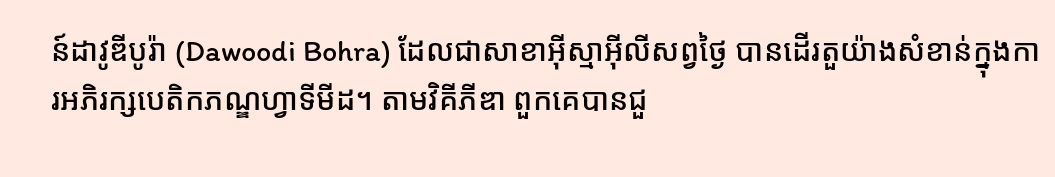ន៍ដាវូឌីបូរ៉ា (Dawoodi Bohra) ដែលជាសាខាអ៊ីស្មាអ៊ីលីសព្វថ្ងៃ បានដើរតួយ៉ាងសំខាន់ក្នុងការអភិរក្សបេតិកភណ្ឌហ្វាទីមីដ។ តាមវិគីភីឌា ពួកគេបានជួ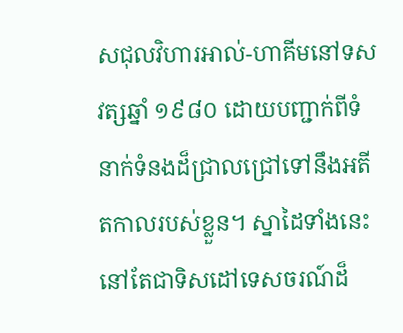សជុលវិហារអាល់-ហាគីមនៅទសវត្សឆ្នាំ ១៩៨០ ដោយបញ្ជាក់ពីទំនាក់ទំនងដ៏ជ្រាលជ្រៅទៅនឹងអតីតកាលរបស់ខ្លួន។ ស្នាដៃទាំងនេះនៅតែជាទិសដៅទេសចរណ៍ដ៏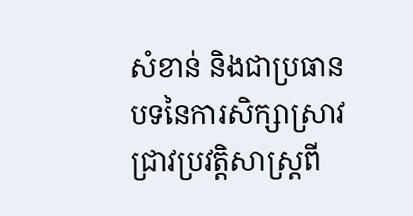សំខាន់ និងជាប្រធានបទនៃការសិក្សាស្រាវជ្រាវប្រវត្តិសាស្ត្រពី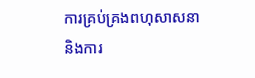ការគ្រប់គ្រងពហុសាសនានិងការ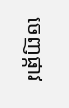ចេញផ្កាវ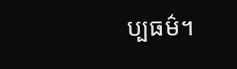ប្បធម៌។